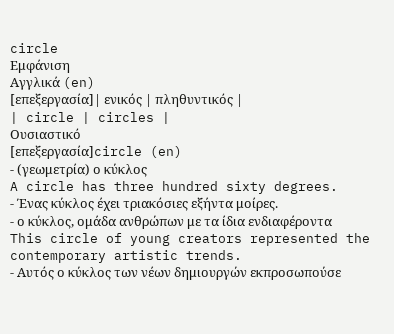circle
Εμφάνιση
Αγγλικά (en)
[επεξεργασία]| ενικός | πληθυντικός |
| circle | circles |
Ουσιαστικό
[επεξεργασία]circle (en)
- (γεωμετρία) ο κύκλος
A circle has three hundred sixty degrees.
- Ένας κύκλος έχει τριακόσιες εξήντα μοίρες.
- ο κύκλος, ομάδα ανθρώπων με τα ίδια ενδιαφέροντα
This circle of young creators represented the contemporary artistic trends.
- Αυτός ο κύκλος των νέων δημιουργών εκπροσωπούσε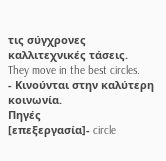τις σύγχρονες καλλιτεχνικές τάσεις.
They move in the best circles.
- Κινούνται στην καλύτερη κοινωνία.
Πηγές
[επεξεργασία]- circle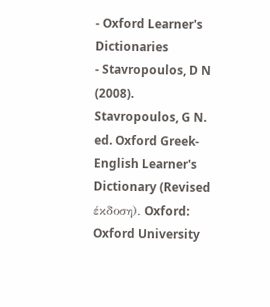- Oxford Learner's Dictionaries
- Stavropoulos, D N (2008). Stavropoulos, G N. ed. Oxford Greek-English Learner's Dictionary (Revised έκδοση). Oxford: Oxford University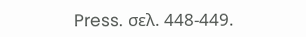Press. σελ. 448-449.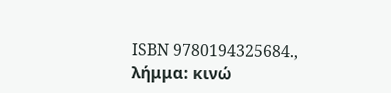ISBN 9780194325684., λήμμα: κινώ